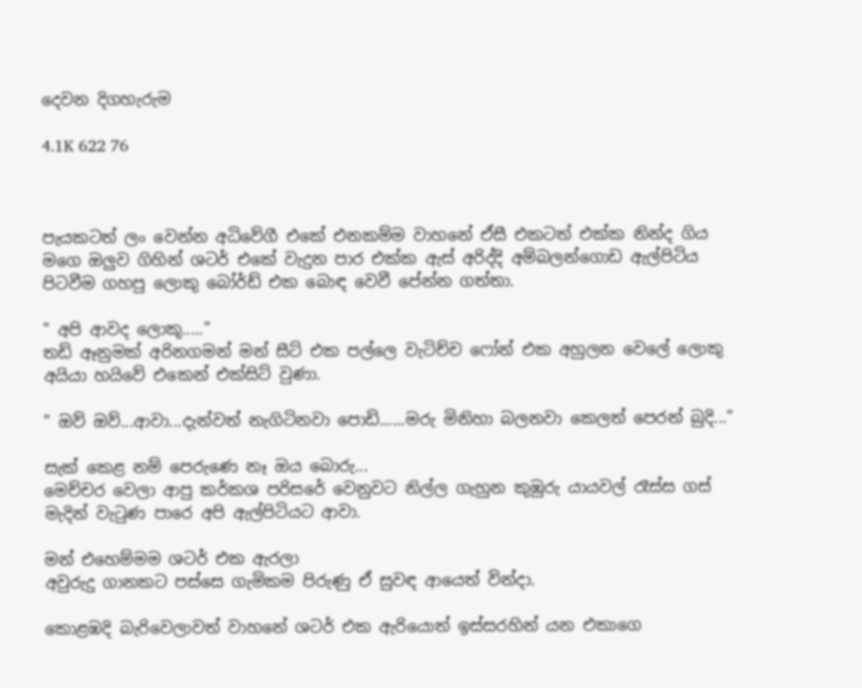දෙවන දිගහැරුම

4.1K 622 76



පැයකටත් ලං වෙන්න අධිවේගී එකේ එනකම්ම වාහනේ ඒසී එකටත් එක්ක නින්ද ගිය මගෙ ඔලුව ගිහින් ශටර් එකේ වැදුන පාර එක්ක ඇස් අරිද්දි අම්බලන්ගොඩ ඇල්පිටිය පිටවීම ගහපු ලොකු බෝර්ඩ් එක බොඳ වෙවී පේන්න ගත්තා.

" අපි ආවද ලොකූ....."
තඩි ඈනුමක් අරිනගමන් මන් සීට් එක පල්ලෙ වැටිච්ච ෆෝන් එක අහුලන වෙලේ ලොකු අයියා හයිවේ එකෙන් එක්සිට් වුණා.

" ඔව් ඔව්...ආවා...දැන්වත් නැගිටිනවා පොඩි......මරු මිනිහා බලනවා කෙලත් පෙරන් බුදි..."

සැක් කෙළ නම් පෙරුණෙ නෑ ඔය බොරු...
මෙච්චර වෙලා ආපු කර්කශ පරිසරේ වෙනුවට නිල්ල ගැහුන කුඹුරු යායවල් රෑස්ස ගස් මැදින් වැටුණ පාරෙ අපි ඇල්පිටියට ආවා.

මන් එහෙම්මම ශටර් එක ඇරලා
අවුරුදු ගානකට පස්සෙ ගැමිකම පිරුණු ඒ සුවඳ ආයෙත් වින්දා.

කොළඹදි බැරිවෙලාවත් වාහනේ ශටර් එක ඇරියොත් ඉස්සරහින් යන එකාගෙ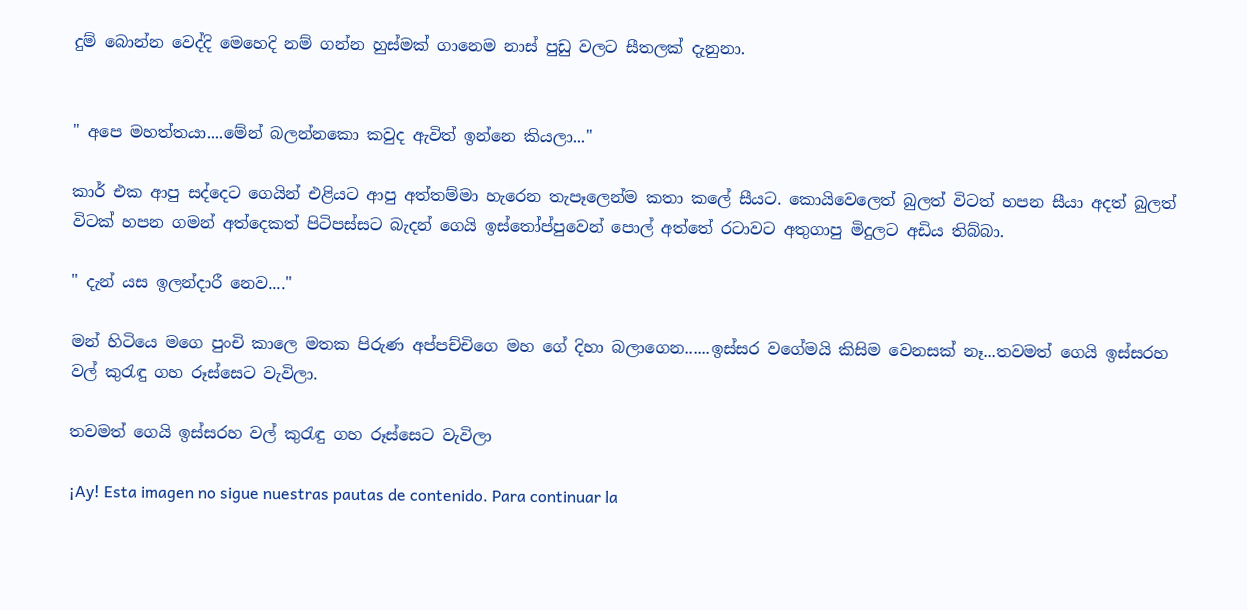දුම් බොන්න වෙද්දි මෙහෙදි නම් ගන්න හුස්මක් ගානෙම නාස් පුඩු වලට සීතලක් දැනුනා.


" අපෙ මහත්තයා....මේන් බලන්නකො කවුද ඇවිත් ඉන්නෙ කියලා..."

කාර් එක ආපු සද්දෙට ගෙයින් එළියට ආපු අත්තම්මා හැරෙන තැපෑලෙන්ම කතා කලේ සීයට. කොයිවෙලෙත් බුලත් විටත් හපන සීයා අදත් බුලත් විටක් හපන ගමන් අත්දෙකත් පිටිපස්සට බැදන් ගෙයි ඉස්තෝප්පුවෙන් පොල් අත්තේ රටාවට අතුගාපු මිදුලට අඩිය තිබ්බා.

" දැන් යස ඉලන්දාරී නෙව...."

මන් හිටියෙ මගෙ පුංචි කාලෙ මතක පිරුණ අප්පච්චිගෙ මහ ගේ දිහා බලාගෙන......ඉස්සර වගේමයි කිසිම වෙනසක් නෑ...තවමත් ගෙයි ඉස්සරහ වල් කුරැඳු ගහ රූස්සෙට වැවිලා.

තවමත් ගෙයි ඉස්සරහ වල් කුරැඳු ගහ රූස්සෙට වැවිලා

¡Ay! Esta imagen no sigue nuestras pautas de contenido. Para continuar la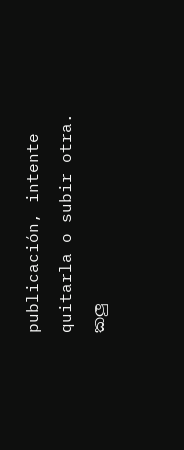publicación, intente quitarla o subir otra.
කලු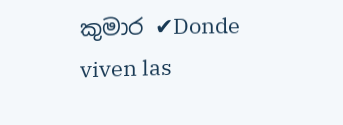කුමාර ✔Donde viven las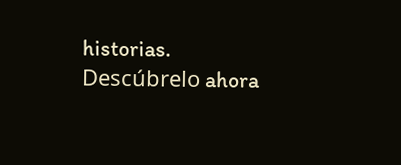historias. Descúbrelo ahora